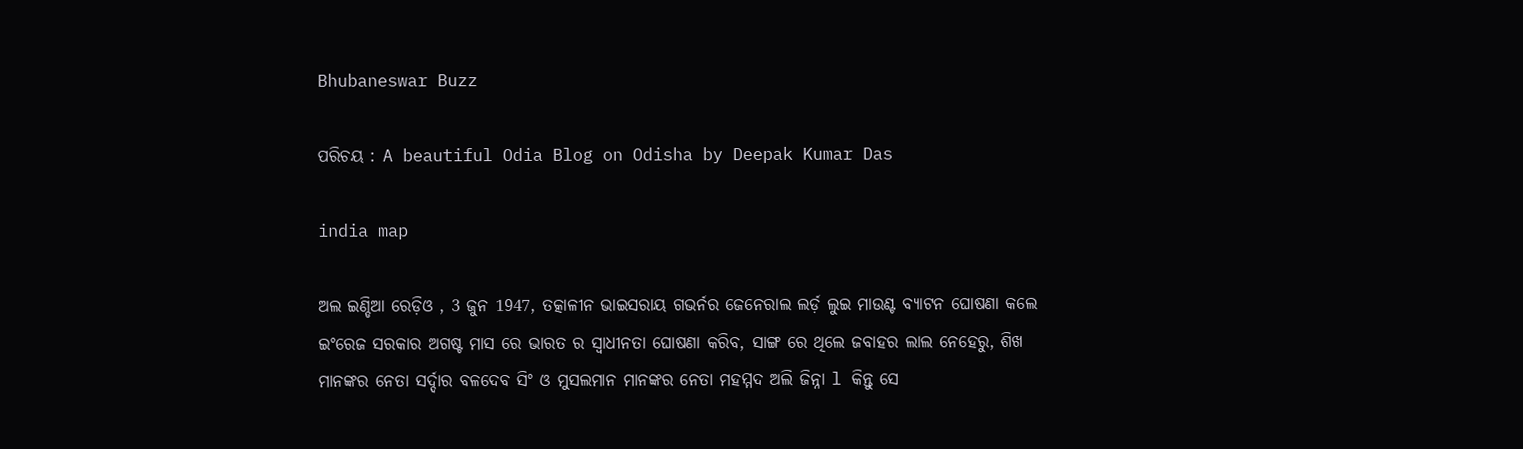Bhubaneswar Buzz

ପରିଚୟ : A beautiful Odia Blog on Odisha by Deepak Kumar Das

india map

ଅଲ ଇଣ୍ଡିଆ ରେଡ଼ିଓ , 3 ଜୁନ 1947, ତତ୍କାଳୀନ ଭାଇସରାୟ ଗଭର୍ନର ଜେନେରାଲ ଲର୍ଡ଼ ଲୁଇ ମାଉଣ୍ଟ ବ୍ୟାଟନ ଘୋଷଣା କଲେ ଇଂରେଜ ସରକାର ଅଗଷ୍ଟ ମାସ ରେ ଭାରତ ର ସ୍ୱାଧୀନତା ଘୋଷଣା କରିବ, ସାଙ୍ଗ ରେ ଥିଲେ ଜବାହର ଲାଲ ନେହେରୁ, ଶିଖ ମାନଙ୍କର ନେତା ସର୍ଦ୍ଦାର ବଳଦେବ ସିଂ ଓ ମୁସଲମାନ ମାନଙ୍କର ନେତା ମହମ୍ମଦ ଅଲି ଜିନ୍ନା l କିନ୍ତୁ ସେ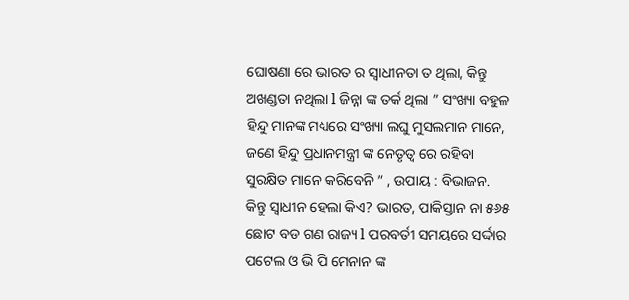ଘୋଷଣା ରେ ଭାରତ ର ସ୍ୱାଧୀନତା ତ ଥିଲା, କିନ୍ତୁ ଅଖଣ୍ଡତା ନଥିଲା l ଜିନ୍ନା ଙ୍କ ତର୍କ ଥିଲା ” ସଂଖ୍ୟା ବହୁଳ ହିନ୍ଦୁ ମାନଙ୍କ ମଧ୍ୟରେ ସଂଖ୍ୟା ଲଘୁ ମୁସଲମାନ ମାନେ, ଜଣେ ହିନ୍ଦୁ ପ୍ରଧାନମନ୍ତ୍ରୀ ଙ୍କ ନେତୃତ୍ୱ ରେ ରହିବା ସୁରକ୍ଷିତ ମାନେ କରିବେନି ” , ଉପାୟ : ବିଭାଜନ. କିନ୍ତୁ ସ୍ୱାଧୀନ ହେଲା କିଏ? ଭାରତ, ପାକିସ୍ତାନ ନା ୫୬୫ ଛୋଟ ବଡ ଗଣ ରାଜ୍ୟ l ପରବର୍ତୀ ସମୟରେ ସର୍ଦ୍ଦାର ପଟେଲ ଓ ଭି ପି ମେନାନ ଙ୍କ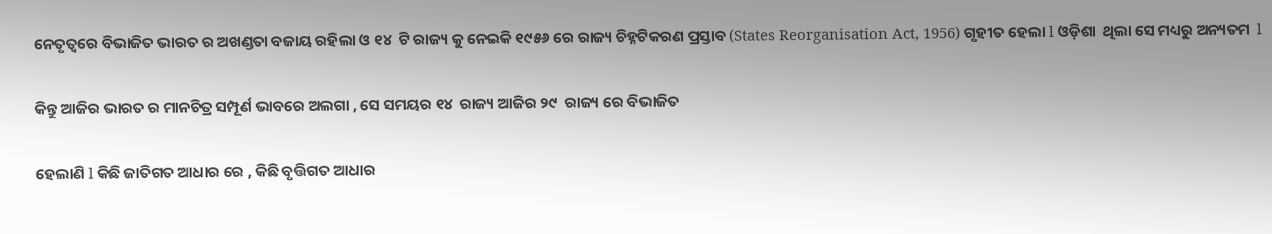ନେତୃତ୍ୱରେ ବିଭାଜିତ ଭାରତ ର ଅଖଣ୍ଡତା ବଜାୟ ରହିଲା ଓ ୧୪  ଟି ରାଜ୍ୟ କୁ ନେଇକି ୧୯୫୬ ରେ ରାଜ୍ୟ ଚିହ୍ନଟିକରଣ ପ୍ରସ୍ତାବ (States Reorganisation Act, 1956) ଗୃହୀତ ହେଲା l ଓଡ଼ିଶା  ଥିଲା ସେ ମଧ୍ୟରୁ ଅନ୍ୟତମ  l

କିନ୍ତୁ ଆଜିର ଭାରତ ର ମାନଚିତ୍ର ସମ୍ପୂର୍ଣ ଭାବରେ ଅଲଗା , ସେ ସମୟର ୧୪  ରାଜ୍ୟ ଆଜିର ୨୯  ରାଜ୍ୟ ରେ ବିଭାଜିତ

ହେଲାଣି l କିଛି ଜାତିଗତ ଆଧାର ରେ , କିଛି ବୃତ୍ତିଗତ ଆଧାର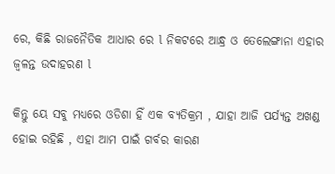ରେ, କିଛି ରାଜନୈତିକ ଆଧାର ରେ l ନିକଟରେ ଆନ୍ଧ୍ର ଓ ତେଲେଙ୍ଗାନା ଏହାର ଜ୍ୱଳନ୍ତ ଉଦାହରଣ l

କିନ୍ତୁ ୟେ ସବୁ ମଧ୍ୟରେ ଓଡିଶା ହିଁ ଏକ ବ୍ୟତିକ୍ରମ , ଯାହା ଆଜି ପର୍ଯ୍ୟନ୍ତ ଅଖଣ୍ଡ ହୋଇ ରହିଛି , ଏହା ଆମ ପାଇଁ ଗର୍ବର କାରଣ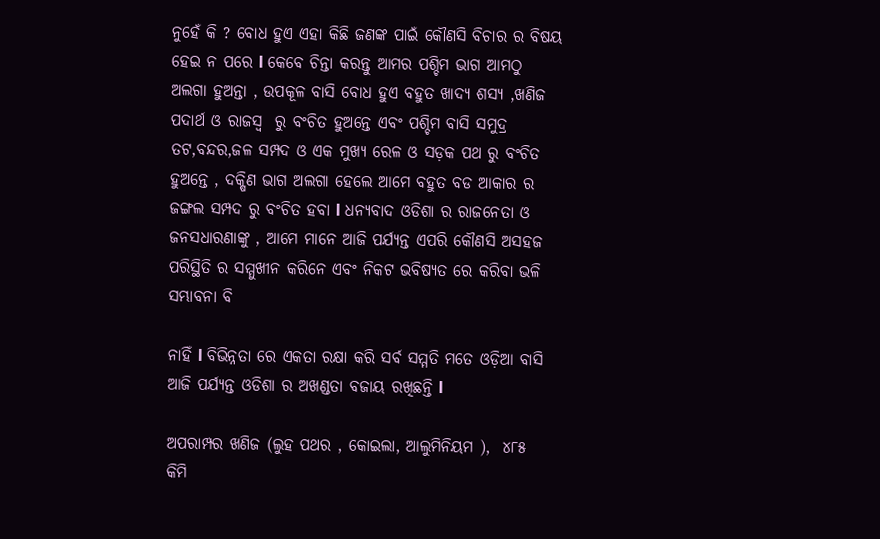ନୁହେଁ କି ? ବୋଧ ହୁଏ ଏହା କିଛି ଜଣଙ୍କ ପାଇଁ କୌଣସି ବିଚାର ର ବିଷୟ ହେଇ ନ ପରେ l କେବେ ଚିନ୍ତା କରନ୍ତୁ ଆମର ପଶ୍ଚିମ ଭାଗ ଆମଠୁ ଅଲଗା ହୁଅନ୍ତା , ଉପକୂଳ ବାସି ବୋଧ ହୁଏ ବହୁତ ଖାଦ୍ୟ ଶସ୍ୟ ,ଖଣିଜ  ପଦାର୍ଥ ଓ ରାଜସ୍ୱ  ରୁ ବଂଚିତ ହୁଅନ୍ତେ ଏବଂ ପଶ୍ଚିମ ବାସି ସମୁଦ୍ର ତଟ,ବନ୍ଦର,ଜଳ ସମ୍ପଦ ଓ ଏକ ମୁଖ୍ୟ ରେଳ ଓ ସଡ଼କ ପଥ ରୁ ବଂଚିତ ହୁଅନ୍ତେ , ଦକ୍ଷିଣ ଭାଗ ଅଲଗା ହେଲେ ଆମେ ବହୁତ ବଡ ଆକାର ର ଜଙ୍ଗଲ ସମ୍ପଦ ରୁ ବଂଚିତ ହବା l ଧନ୍ୟବାଦ ଓଡିଶା ର ରାଜନେତା ଓ ଜନସଧାରଣାଙ୍କୁ , ଆମେ ମାନେ ଆଜି ପର୍ଯ୍ୟନ୍ତ ଏପରି କୌଣସି ଅସହଜ ପରିସ୍ଥିତି ର ସମ୍ମୁଖୀନ କରିନେ ଏବଂ ନିକଟ ଭବିଷ୍ୟତ ରେ କରିବା ଭଳି ସମ୍ଭାବନା ବି

ନାହିଁ l ବିଭିନ୍ନତା ରେ ଏକତା ରକ୍ଷା କରି ସର୍ବ ସମ୍ମତି ମତେ ଓଡ଼ିଆ ବାସି ଆଜି ପର୍ଯ୍ୟନ୍ତ ଓଡିଶା ର ଅଖଣ୍ଡତା ବଜାୟ ରଖିଛନ୍ତି l

ଅପରାମ୍ପର ଖଣିଜ (ଲୁହ ପଥର , କୋଇଲା, ଆଲୁମିନିୟମ ),  ୪୮୫  କିମି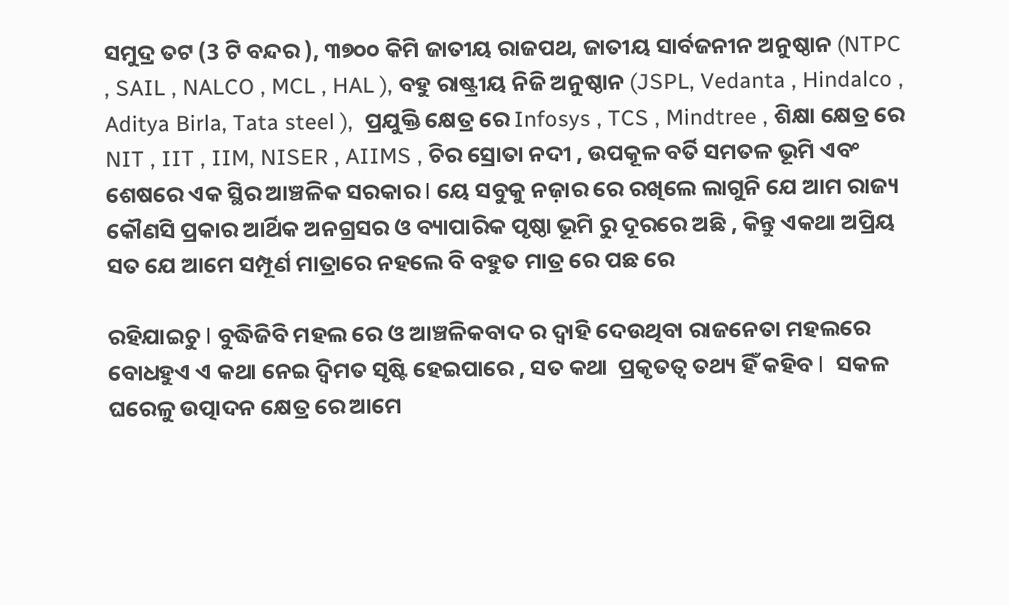ସମୁଦ୍ର ତଟ (3 ଟି ବନ୍ଦର ), ୩୭୦୦ କିମି ଜାତୀୟ ରାଜପଥ, ଜାତୀୟ ସାର୍ବଜନୀନ ଅନୁଷ୍ଠାନ (NTPC , SAIL , NALCO , MCL , HAL ), ବହୁ ରାଷ୍ଟ୍ରୀୟ ନିଜି ଅନୁଷ୍ଠାନ (JSPL, Vedanta , Hindalco , Aditya Birla, Tata steel ),  ପ୍ରଯୁକ୍ତି କ୍ଷେତ୍ର ରେ Infosys , TCS , Mindtree , ଶିକ୍ଷା କ୍ଷେତ୍ର ରେ NIT , IIT , IIM, NISER , AIIMS , ଚିର ସ୍ରୋତା ନଦୀ , ଉପକୂଳ ବର୍ତି ସମତଳ ଭୂମି ଏବଂ ଶେଷରେ ଏକ ସ୍ଥିର ଆଞ୍ଚଳିକ ସରକାର l ୟେ ସବୁକୁ ନଜ଼ାର ରେ ରଖିଲେ ଲାଗୁନି ଯେ ଆମ ରାଜ୍ୟ କୌଣସି ପ୍ରକାର ଆର୍ଥିକ ଅନଗ୍ରସର ଓ ବ୍ୟାପାରିକ ପୃଷ୍ଠା ଭୂମି ରୁ ଦୂରରେ ଅଛି , କିନ୍ତୁ ଏକଥା ଅପ୍ରିୟ ସତ ଯେ ଆମେ ସମ୍ପୂର୍ଣ ମାତ୍ରାରେ ନହଲେ ବି ବହୁତ ମାତ୍ର ରେ ପଛ ରେ

ରହିଯାଇଚୁ l ବୁଦ୍ଧିଜିବି ମହଲ ରେ ଓ ଆଞ୍ଚଳିକବାଦ ର ଦ୍ୱାହି ଦେଉଥିବା ରାଜନେତା ମହଲରେ ବୋଧହୁଏ ଏ କଥା ନେଇ ଦ୍ବିମତ ସୃଷ୍ଟି ହେଇପାରେ , ସତ କଥା  ପ୍ରକୃତତ୍ବ ତଥ୍ୟ ହିଁ କହିବ l  ସକଳ ଘରେଳୁ ଉତ୍ପାଦନ କ୍ଷେତ୍ର ରେ ଆମେ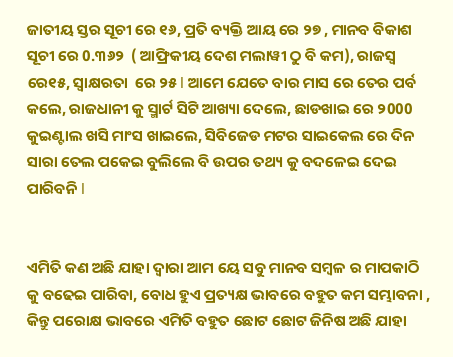ଜାତୀୟ ସ୍ତର ସୂଚୀ ରେ ୧୬, ପ୍ରତି ବ୍ୟକ୍ତି ଆୟ ରେ ୨୭ , ମାନବ ବିକାଶ ସୂଚୀ ରେ 0.୩୬୨  ( ଆଫ୍ରିକୀୟ ଦେଶ ମଲାୱୀ ଠୁ ବି କମ), ରାଜସ୍ୱ ରେ୧୫, ସ୍ଵାକ୍ଷରତା  ରେ ୨୫ l ଆମେ ଯେତେ ବାର ମାସ ରେ ତେର ପର୍ବ କଲେ, ରାଜଧାନୀ କୁ ସ୍ମାର୍ଟ ସିଟି ଆଖ୍ୟା ଦେଲେ, ଛାଡଖାଇ ରେ ୨000 କୁଇଣ୍ଟାଲ ଖସି ମାଂସ ଖାଇଲେ, ସିବିଜେଡ ମଟର ସାଇକେଲ ରେ ଦିନ ସାରା ତେଲ ପକେଇ ବୁଲିଲେ ବି ଉପର ତଥ୍ୟ କୁ ବଦଳେଇ ଦେଇ ପାରିବନି l


ଏମିତି କଣ ଅଛି ଯାହା ଦ୍ୱାରା ଆମ ୟେ ସବୁ ମାନବ ସମ୍ବଳ ର ମାପକାଠି କୁ ବଢେଇ ପାରିବା, ବୋଧ ହୁଏ ପ୍ରତ୍ୟକ୍ଷ ଭାବରେ ବହୁତ କମ ସମ୍ଭାବନା , କିନ୍ତୁ ପରୋକ୍ଷ ଭାବରେ ଏମିତି ବହୁତ ଛୋଟ ଛୋଟ ଜିନିଷ ଅଛି ଯାହା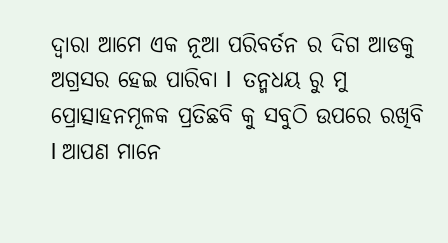ଦ୍ୱାରା ଆମେ ଏକ ନୂଆ ପରିବର୍ତନ ର ଦିଗ ଆଡକୁ ଅଗ୍ରସର ହେଇ ପାରିବା l  ତନ୍ମଧୟ ରୁ ମୁ ପ୍ରୋତ୍ସାହନମୂଳକ ପ୍ରତିଛବି କୁ ସବୁଠି ଉପରେ ରଖିବି l ଆପଣ ମାନେ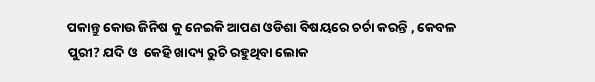ପକାନ୍ତୁ କୋଉ ଜିନିଷ କୁ ନେଇକି ଆପଣ ଓଡିଶା ବିଷୟରେ ଚର୍ଚା କରନ୍ତି , କେବଳ ପୁରୀ? ଯଦି ଓ  କେହି ଖାଦ୍ୟ ରୁଚି ରହୁଥିବା ଲୋକ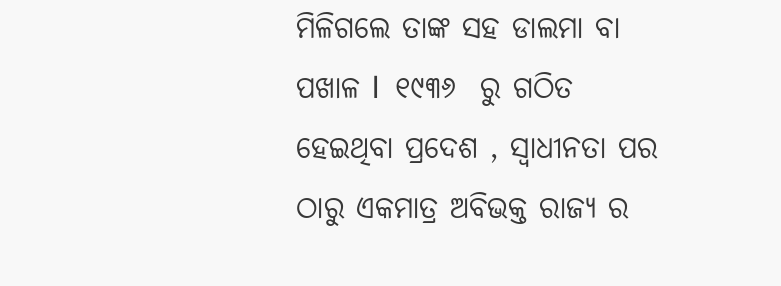ମିଳିଗଲେ ତାଙ୍କ ସହ ଡାଲମା ବା ପଖାଳ l  ୧୯୩୬  ରୁ ଗଠିତ ହେଇଥିବା ପ୍ରଦେଶ , ସ୍ୱାଧୀନତା ପର ଠାରୁ ଏକମାତ୍ର ଅବିଭକ୍ତ ରାଜ୍ୟ ର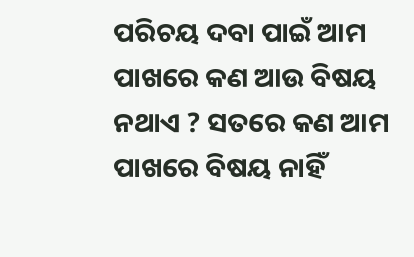ପରିଚୟ ଦବା ପାଇଁ ଆମ ପାଖରେ କଣ ଆଉ ବିଷୟ ନଥାଏ ? ସତରେ କଣ ଆମ ପାଖରେ ବିଷୟ ନାହିଁ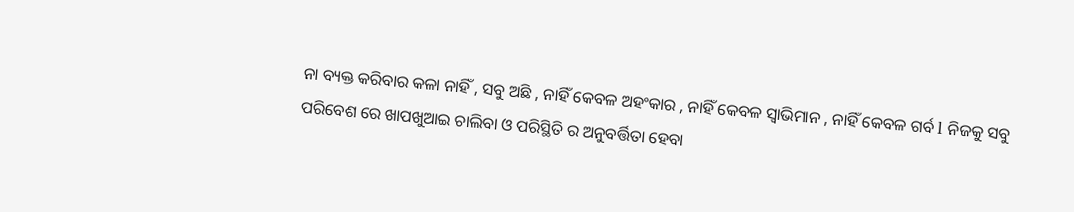ନା ବ୍ୟକ୍ତ କରିବାର କଳା ନାହିଁ , ସବୁ ଅଛି , ନାହିଁ କେବଳ ଅହଂକାର , ନାହିଁ କେବଳ ସ୍ୱାଭିମାନ , ନାହିଁ କେବଳ ଗର୍ବ l ନିଜକୁ ସବୁ ପରିବେଶ ରେ ଖାପଖୁଆଇ ଚାଲିବା ଓ ପରିସ୍ଥିତି ର ଅନୁବର୍ତ୍ତିତା ହେବା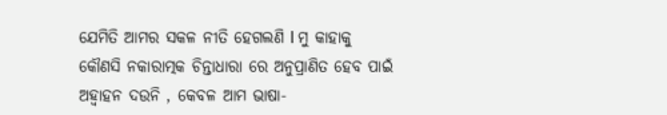ଯେମିତି ଆମର ସକଳ ନୀତି ହେଗଲଣି l ମୁ କାହାକୁ କୌଣସି ନକାରାତ୍ମକ ଚିନ୍ତାଧାରା ରେ ଅନୁପ୍ରାଣିତ ହେବ ପାଇଁ ଅହ୍ୱାହନ ଦଉନି , କେବଳ ଆମ ଭାଷା-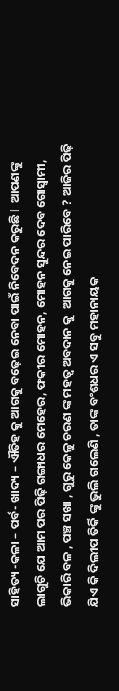ସାହିତ୍ୟ -କଳା – ପର୍ବ- ଖାଦ୍ୟ – ଐତିହ କୁ ଆଗକୁ ବଢ଼େଇ ନେବା ପାଇଁ ନିବେଦନ କରୁଛି l  ଆପଣଙ୍କୁ ଲାଗୁଚି ଯେ ଆମ ପର ପିଢ଼ି ଗଙ୍ଗାଧର ମେହେର, ଫକୀର ମୋହନ, ମୋହନ ସୁନ୍ଦର ଦେବ ଗୋସ୍ୱାମୀ, ଭିକାରି ବଳ , ପଞ୍ଚ ସଖା , ଗୁରୁ କେଳୁ ଚରଣ ଙ୍କ ମହତ୍ୱ ଅବଦାନ କୁ  ଆଗକୁ ନେଇ ପାରିବେ ? ଆଜିର ପିଢ଼ି ଯିଏ କି ଦିଲୀପ ତିର୍କି ଙ୍କୁ ଭୁଲି ଗଲେଣି , ତାଙ୍କ ବଂଶଧର ଏ ସବୁ ମହାନାୟକ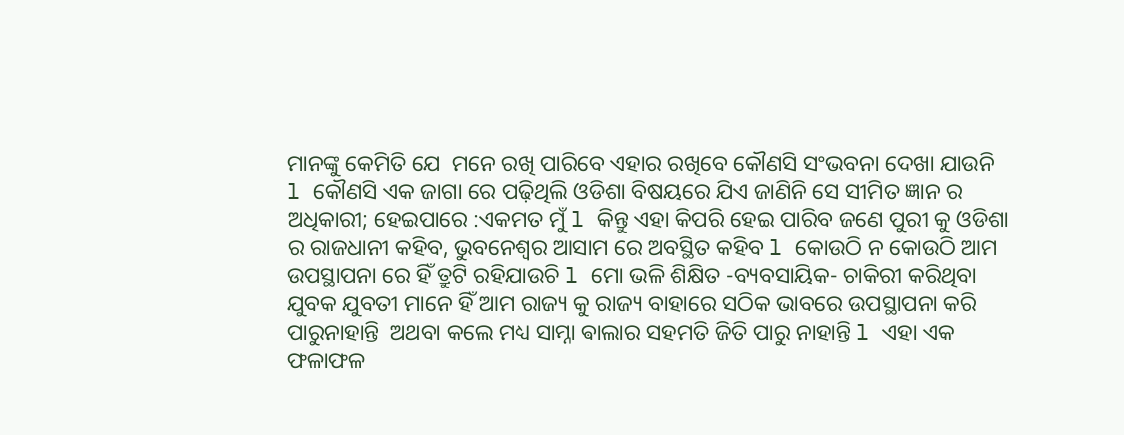ମାନଙ୍କୁ କେମିତି ଯେ  ମନେ ରଖି ପାରିବେ ଏହାର ରଖିବେ କୌଣସି ସଂଭବନା ଦେଖା ଯାଉନି l କୌଣସି ଏକ ଜାଗା ରେ ପଢ଼ିଥିଲି ଓଡିଶା ବିଷୟରେ ଯିଏ ଜାଣିନି ସେ ସୀମିତ ଜ୍ଞାନ ର ଅଧିକାରୀ; ହେଇପାରେ :ଏକମତ ମୁଁ l କିନ୍ତୁ ଏହା କିପରି ହେଇ ପାରିବ ଜଣେ ପୁରୀ କୁ ଓଡିଶା ର ରାଜଧାନୀ କହିବ, ଭୁବନେଶ୍ୱର ଆସାମ ରେ ଅବସ୍ଥିତ କହିବ l କୋଉଠି ନ କୋଉଠି ଆମ ଉପସ୍ଥାପନା ରେ ହିଁ ତ୍ରୁଟି ରହିଯାଉଚି l ମୋ ଭଳି ଶିକ୍ଷିତ -ବ୍ୟବସାୟିକ- ଚାକିରୀ କରିଥିବା ଯୁବକ ଯୁବତୀ ମାନେ ହିଁ ଆମ ରାଜ୍ୟ କୁ ରାଜ୍ୟ ବାହାରେ ସଠିକ ଭାବରେ ଉପସ୍ଥାପନା କରି ପାରୁନାହାନ୍ତି  ଅଥବା କଲେ ମଧ୍ୟ ସାମ୍ନା ଵାଲାର ସହମତି ଜିତି ପାରୁ ନାହାନ୍ତି l ଏହା ଏକ ଫଳାଫଳ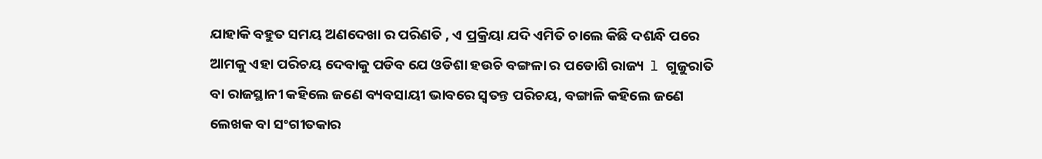ଯାହାକି ବହୁତ ସମୟ ଅଣଦେଖା ର ପରିଣତି , ଏ ପ୍ରକ୍ରିୟା ଯଦି ଏମିତି ଚାଲେ କିଛି ଦଶନ୍ଧି ପରେ ଆମକୁ ଏହା ପରିଚୟ ଦେବାକୁ ପଡିବ ଯେ ଓଡିଶା ହଉଚି ବଙ୍ଗଳା ର ପଡୋଶି ରାଜ୍ୟ  l ଗୁଜୁରାତି  ବା ରାଜସ୍ଥାନୀ କହିଲେ ଜଣେ ବ୍ୟବସାୟୀ ଭାବରେ ସ୍ୱତନ୍ତ ପରିଚୟ, ବଙ୍ଗାଳି କହିଲେ ଜଣେ ଲେଖକ ବା ସଂଗୀତକାର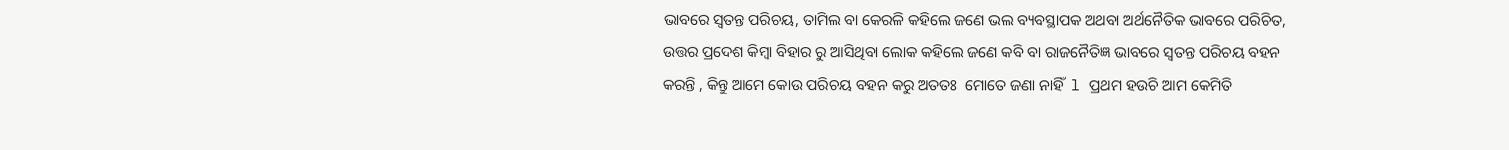ଭାବରେ ସ୍ୱତନ୍ତ ପରିଚୟ, ତାମିଲ ବା କେରଳି କହିଲେ ଜଣେ ଭଲ ବ୍ୟବସ୍ଥାପକ ଅଥବା ଅର୍ଥନୈତିକ ଭାବରେ ପରିଚିତ, ଉତ୍ତର ପ୍ରଦେଶ କିମ୍ବା ବିହାର ରୁ ଆସିଥିବା ଲୋକ କହିଲେ ଜଣେ କବି ବା ରାଜନୈତିଜ୍ଞ ଭାବରେ ସ୍ୱତନ୍ତ ପରିଚୟ ବହନ କରନ୍ତି , କିନ୍ତୁ ଆମେ କୋଉ ପରିଚୟ ବହନ କରୁ ଅତତଃ  ମୋତେ ଜଣା ନାହିଁ  l ପ୍ରଥମ ହଉଚି ଆମ କେମିତି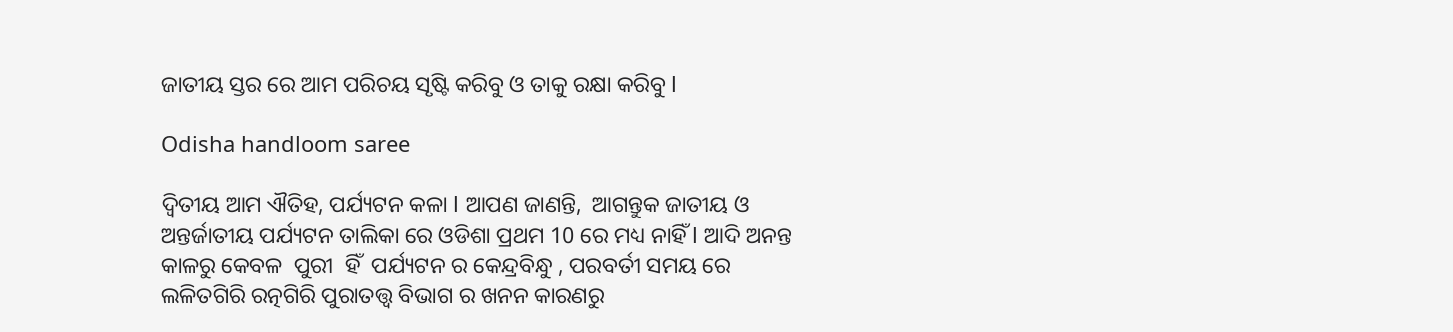ଜାତୀୟ ସ୍ତର ରେ ଆମ ପରିଚୟ ସୃଷ୍ଟି କରିବୁ ଓ ତାକୁ ରକ୍ଷା କରିବୁ l

Odisha handloom saree

ଦ୍ଵିତୀୟ ଆମ ଐତିହ, ପର୍ଯ୍ୟଟନ କଳା l ଆପଣ ଜାଣନ୍ତି,  ଆଗନ୍ତୁକ ଜାତୀୟ ଓ ଅନ୍ତର୍ଜାତୀୟ ପର୍ଯ୍ୟଟନ ତାଲିକା ରେ ଓଡିଶା ପ୍ରଥମ 10 ରେ ମଧ୍ୟ ନାହିଁ l ଆଦି ଅନନ୍ତ କାଳରୁ କେବଳ  ପୁରୀ  ହିଁ  ପର୍ଯ୍ୟଟନ ର କେନ୍ଦ୍ରବିନ୍ଧୁ , ପରବର୍ତୀ ସମୟ ରେ ଲଳିତଗିରି ରତ୍ନଗିରି ପୁରାତତ୍ତ୍ୱ ବିଭାଗ ର ଖନନ କାରଣରୁ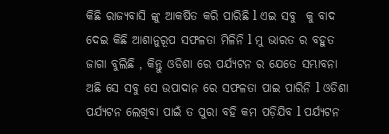କିଛି ରାଜ୍ୟବାସି ଙ୍କୁ ଆକର୍ଷିତ କରି ପାରିଛି l ଏଇ ସବୁ  କୁ ବାଦ ଦେଇ କିଛି ଆଶାନୁରୂପ ସଫଳତା ମିଳିନି l ମୁ ଭାରତ ର ବହୁତ ଜାଗା ବୁଲିଛି , କିନ୍ତୁ ଓଡିଶା ରେ ପର୍ଯ୍ୟଟନ ର ଯେତେ ସମ୍ଭାବନା ଅଛି ସେ ସବୁ ସେ ଉପାଦାନ ରେ ସଫଳତା ପାଇ ପାରିନି l ଓଡିଶା ପର୍ଯ୍ୟଟନ ଲେଖିବା ପାଇଁ ତ ପୁରା ବହି କମ ପଡ଼ିଯିବ l ପର୍ଯ୍ୟଟନ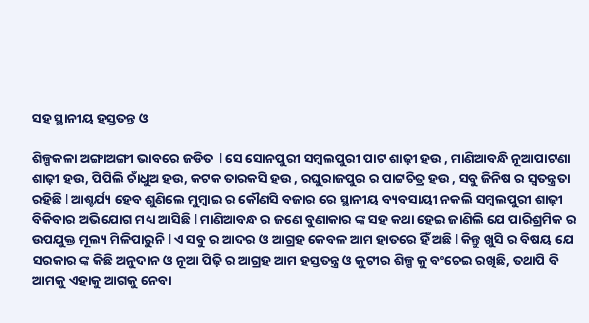ସହ ସ୍ଥାନୀୟ ହସ୍ତତନ୍ତ ଓ

ଶିଳ୍ପକଳା ଅଙ୍ଗାଅଙ୍ଗୀ ଭାବରେ ଜଡିତ  l ସେ ସୋନପୁରୀ ସମ୍ବଲପୁରୀ ପାଟ ଶାଢ଼ୀ ହଉ , ମାଣିଆବନ୍ଧି ନୂଆପାଟଣା ଶାଢ଼ୀ ହଉ, ପିପିଲି ଚାଁଧୁଅ ହଉ, କଟକ ତାରକସି ହଉ , ରଘୁରାଜପୁର ର ପାଟ୍ଟଚିତ୍ର ହଉ , ସବୁ ଜିନିଷ ର ସ୍ୱତନ୍ତ୍ରତା ରହିଛି l ଆଶ୍ଚର୍ଯ୍ୟ ହେବ ଶୁଣିଲେ ମୁମ୍ବାଇ ର କୌଣସି ବଜାର ରେ ସ୍ଥାନୀୟ ବ୍ୟବସାୟୀ ନକଲି ସମ୍ବଲପୁରୀ ଶାଢ଼ୀ ବିକିବାର ଅଭିଯୋଗ ମଧ୍ୟ ଆସିଛି l ମାଣିଆବନ୍ଧ ର ଜଣେ ବୁଣାକାର ଙ୍କ ସହ କଥା ହେଇ ଜାଣିଲି ଯେ ପାରିଶ୍ରମିକ ର ଉପଯୁକ୍ତ ମୂଲ୍ୟ ମିଳିପାରୁନି l ଏ ସବୁ ର ଆଦର ଓ ଆଗ୍ରହ କେବଳ ଆମ ହାତରେ ହିଁ ଅଛି l କିନ୍ତୁ ଖୁସି ର ବିଷୟ ଯେ ସରକାର ଙ୍କ କିଛି ଅନୁଦାନ ଓ ନୂଆ ପିଢ଼ି ର ଆଗ୍ରହ ଆମ ହସ୍ତତନ୍ତ୍ର ଓ କୁଟୀର ଶିଳ୍ପ କୁ ବଂଚେଇ ରଖିଛି, ତଥାପି ବି ଆମକୁ ଏହାକୁ ଆଗକୁ ନେବା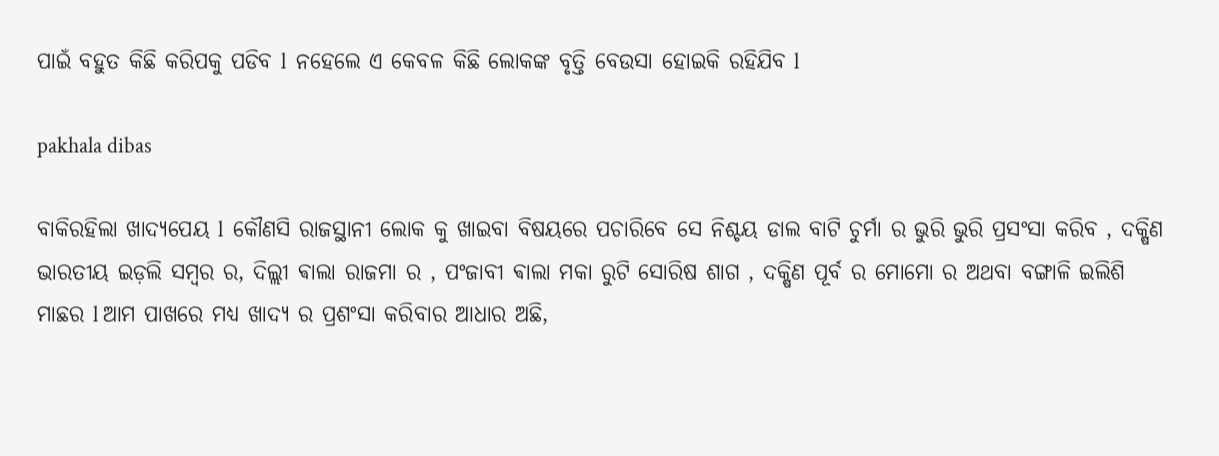ପାଇଁ ବହୁତ କିଛି କରିପକୁ ପଡିବ l  ନହେଲେ ଏ କେବଳ କିଛି ଲୋକଙ୍କ ବୃତ୍ତି ବେଉସା ହୋଇକି ରହିଯିବ l

pakhala dibas

ବାକିରହିଲା ଖାଦ୍ୟପେୟ l  କୌଣସି ରାଜସ୍ଥାନୀ ଲୋକ କୁ ଖାଇବା ବିଷୟରେ ପଚାରିବେ ସେ ନିଶ୍ଚୟ ଡାଲ ବାଟି ଚୁର୍ମା ର ଭୁରି ଭୁରି ପ୍ରସଂସା କରିବ , ଦକ୍ଷିଣ ଭାରତୀୟ ଇଡ଼ଲି ସମ୍ବର ର, ଦିଲ୍ଲୀ ଵାଲା ରାଜମା ର , ପଂଜାବୀ ଵାଲା ମକା ରୁଟି ସୋରିଷ ଶାଗ , ଦକ୍ଷିଣ ପୂର୍ବ ର ମୋମୋ ର ଅଥବା ବଙ୍ଗାଳି ଇଲିଶି ମାଛର l ଆମ ପାଖରେ ମଧ୍ୟ ଖାଦ୍ୟ ର ପ୍ରଶଂସା କରିବାର ଆଧାର ଅଛି,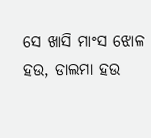ସେ ଖାସି ମାଂସ ଝୋଳ ହଉ, ଡାଲମା ହଉ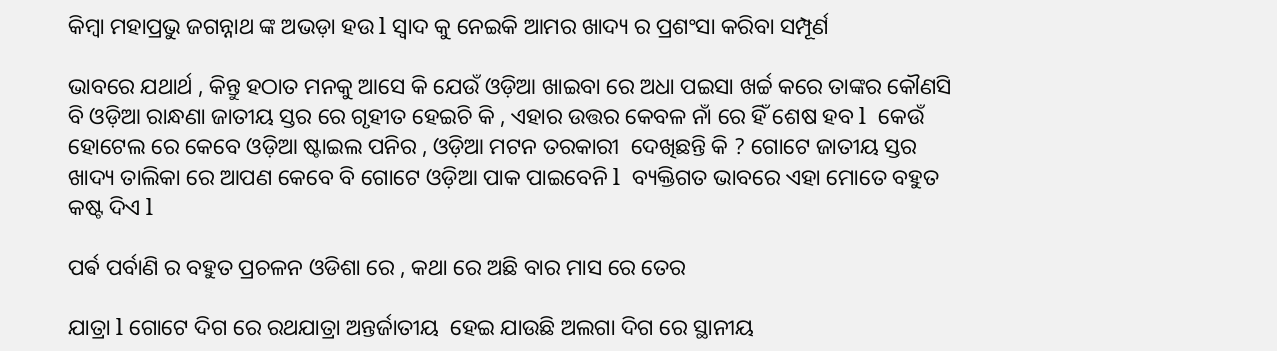କିମ୍ବା ମହାପ୍ରଭୁ ଜଗନ୍ନାଥ ଙ୍କ ଅଭଡ଼ା ହଉ l ସ୍ୱାଦ କୁ ନେଇକି ଆମର ଖାଦ୍ୟ ର ପ୍ରଶଂସା କରିବା ସମ୍ପୂର୍ଣ

ଭାବରେ ଯଥାର୍ଥ , କିନ୍ତୁ ହଠାତ ମନକୁ ଆସେ କି ଯେଉଁ ଓଡ଼ିଆ ଖାଇବା ରେ ଅଧା ପଇସା ଖର୍ଚ୍ଚ କରେ ତାଙ୍କର କୌଣସି ବି ଓଡ଼ିଆ ରାନ୍ଧଣା ଜାତୀୟ ସ୍ତର ରେ ଗୃହୀତ ହେଇଚି କି , ଏହାର ଉତ୍ତର କେବଳ ନାଁ ରେ ହିଁ ଶେଷ ହବ l  କେଉଁ ହୋଟେଲ ରେ କେବେ ଓଡ଼ିଆ ଷ୍ଟାଇଲ ପନିର , ଓଡ଼ିଆ ମଟନ ତରକାରୀ  ଦେଖିଛନ୍ତି କି ? ଗୋଟେ ଜାତୀୟ ସ୍ତର ଖାଦ୍ୟ ତାଲିକା ରେ ଆପଣ କେବେ ବି ଗୋଟେ ଓଡ଼ିଆ ପାକ ପାଇବେନି l  ବ୍ୟକ୍ତିଗତ ଭାବରେ ଏହା ମୋତେ ବହୁତ କଷ୍ଟ ଦିଏ l

ପର୍ଵ ପର୍ବାଣି ର ବହୁତ ପ୍ରଚଳନ ଓଡିଶା ରେ , କଥା ରେ ଅଛି ବାର ମାସ ରେ ତେର

ଯାତ୍ରା l ଗୋଟେ ଦିଗ ରେ ରଥଯାତ୍ରା ଅନ୍ତର୍ଜାତୀୟ  ହେଇ ଯାଉଛି ଅଲଗା ଦିଗ ରେ ସ୍ଥାନୀୟ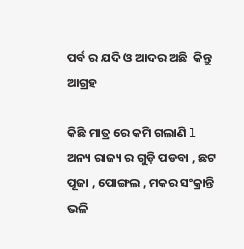ପର୍ବ ର ଯଦି ଓ ଆଦର ଅଛି  କିନ୍ତୁ ଆଗ୍ରହ

କିଛି ମାତ୍ର ରେ କମି ଗଲାଣି l  ଅନ୍ୟ ରାଜ୍ୟ ର ଗୁଡ଼ି ପଡବା , ଛଟ ପୂଜା , ପୋଙ୍ଗଲ , ମକର ସଂକ୍ରାନ୍ତି ଭଳି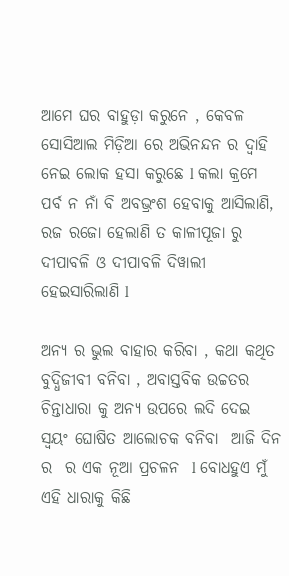ଆମେ ଘର ବାହୁଡ଼ା କରୁନେ , କେବଳ ସୋସିଆଲ ମିଡ଼ିଆ ରେ ଅଭିନନ୍ଦନ ର ଦ୍ୱାହି ନେଇ ଲୋକ ହସା କରୁଛେ l କଲା କ୍ରମେ ପର୍ବ ନ ନାଁ ବି ଅବଭ୍ରଂଶ ହେବାକୁ ଆସିଲାଣି, ରଜ ରଜୋ ହେଲାଣି ତ କାଳୀପୂଜା ରୁ ଦୀପାବଳି ଓ ଦୀପାବଳି ଦିୱାଲୀ ହେଇସାରିଲାଣି l

ଅନ୍ୟ ର ଭୁଲ ବାହାର କରିବା , କଥା କଥିତ ବୁଦ୍ଧିଜୀବୀ ବନିବା , ଅବାସ୍ତବିକ ଉଚ୍ଚତର ଚିନ୍ତାଧାରା କୁ ଅନ୍ୟ ଉପରେ ଲଦି ଦେଇ ସ୍ୱୟଂ ଘୋଷିତ ଆଲୋଚକ ବନିବା  ଆଜି ଦିନ ର  ର ଏକ ନୂଆ ପ୍ରଚଳନ  l ବୋଧହୁଏ ମୁଁ ଏହି ଧାରାକୁ କିଛି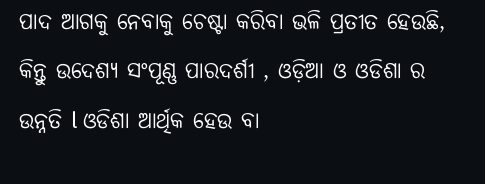ପାଦ ଆଗକୁ ନେବାକୁ ଚେଷ୍ଟା କରିବା ଭଳି ପ୍ରତୀତ ହେଉଛି, କିନ୍ତୁ ଉଦେଶ୍ୟ ସଂପୂଣ୍ଣ ପାରଦର୍ଶୀ , ଓଡ଼ିଆ ଓ ଓଡିଶା ର ଉନ୍ନତି l ଓଡିଶା ଆର୍ଥିକ ହେଉ ବା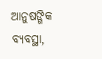ଆନୁଷଙ୍ଗିକ ବ୍ୟବସ୍ଥା,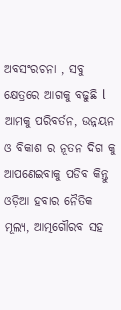ଅବସଂରଚନା , ସବୁ କ୍ଷେତ୍ରରେ ଆଗକୁ ବଢୁଛି l  ଆମକୁ ପରିବର୍ତନ, ଉନ୍ନୟନ ଓ ବିକାଶ ର ନୂତନ ଦିଗ କୁ ଆପଣେଇବାକୁ ପଡିବ କିନ୍ତୁ  ଓଡ଼ିଆ ହବାର ନୈତିକ ମୂଲ୍ୟ, ଆତ୍ମଗୌରବ ସହ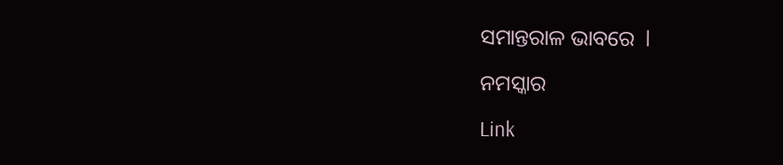ସମାନ୍ତରାଳ ଭାବରେ  l

ନମସ୍କାର

Link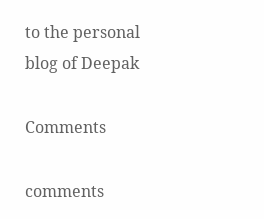to the personal blog of Deepak

Comments

comments